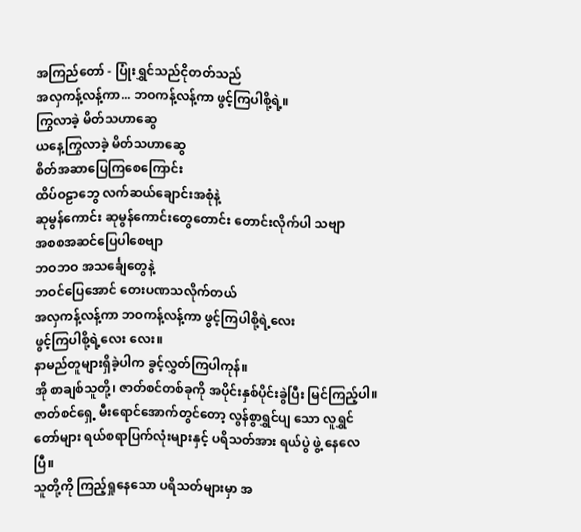အကြည်တော် - ပြုံးရွှင်သည်ငိုတတ်သည်
အလှကန့်လန့်ကာ... ဘဝကန့်လန့်ကာ ဖွင့်ကြပါစို့ရဲ့။
ကြွလာခဲ့ မိတ်သဟာဆွေ
ယနေ့ကြွလာခဲ့ မိတ်သဟာဆွေ
စိတ်အဆာပြေကြစေကြောင်း
ထိပ်ဝဠာဘွေ လက်ဆယ်ချောင်းအစုံနဲ့
ဆုမွန်ကောင်း ဆုမွန်ကောင်းတွေတောင်း တောင်းလိုက်ပါ သဗျာ
အစစအဆင်ပြေပါစေဗျာ
ဘဝဘဝ အသင်္ချေတွေနဲ့
ဘဝင်ပြေအောင် တေးပဏသလိုက်တယ်
အလှကန့်လန့်ကာ ဘဝကန့်လန့်ကာ ဖွင့်ကြပါစို့ရဲ့လေး
ဖွင့်ကြပါစို့ရဲ့လေး လေး။
နာမည်တူများရှိခဲ့ပါက ခွင့်လွှတ်ကြပါကုန်။
အို စာချစ်သူတို့၊ ဇာတ်စင်တစ်ခုကို အပိုင်းနှစ်ပိုင်းခွဲပြီး မြင်ကြည့်ပါ။
ဇာတ်စင်ရှေ့ မီးရောင်အောက်တွင်တော့ လွန်စွာရွှင်ပျ သော လူရွှင်တော်များ ရယ်စရာပြက်လုံးများနှင့် ပရိသတ်အား ရယ်ပွဲ ဖွဲ့ နေလေပြီ။
သူတို့ကို ကြည့်ရှုနေသော ပရိသတ်များမှာ အ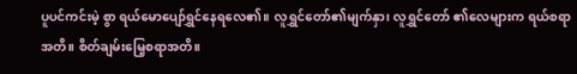ပူပင်ကင်းမဲ့ စွာ ရယ်မောပျော်ရွှင်နေရလေ၏။ လူရွှင်တော်၏မျက်နှာ၊ လူရွှင်တော် ၏လေများက ရယ်စရာအတိ။ စိတ်ချမ်းမြေ့စရာအတိ။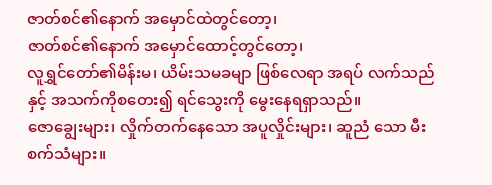ဇာတ်စင်၏နောက် အမှောင်ထဲတွင်တော့၊
ဇာတ်စင်၏နောက် အမှောင်ထောင့်တွင်တော့၊
လူရွှင်တော်၏မိန်းမ၊ ယိမ်းသမခမျာ ဖြစ်လေရာ အရပ် လက်သည်နှင့် အသက်ကိုစတေး၍ ရင်သွေးကို မွေးနေရရှာသည်။
ဇောချွေးများ၊ လှိုက်တက်နေသော အပူလှိုင်းများ၊ ဆူညံ သော မီးစက်သံများ။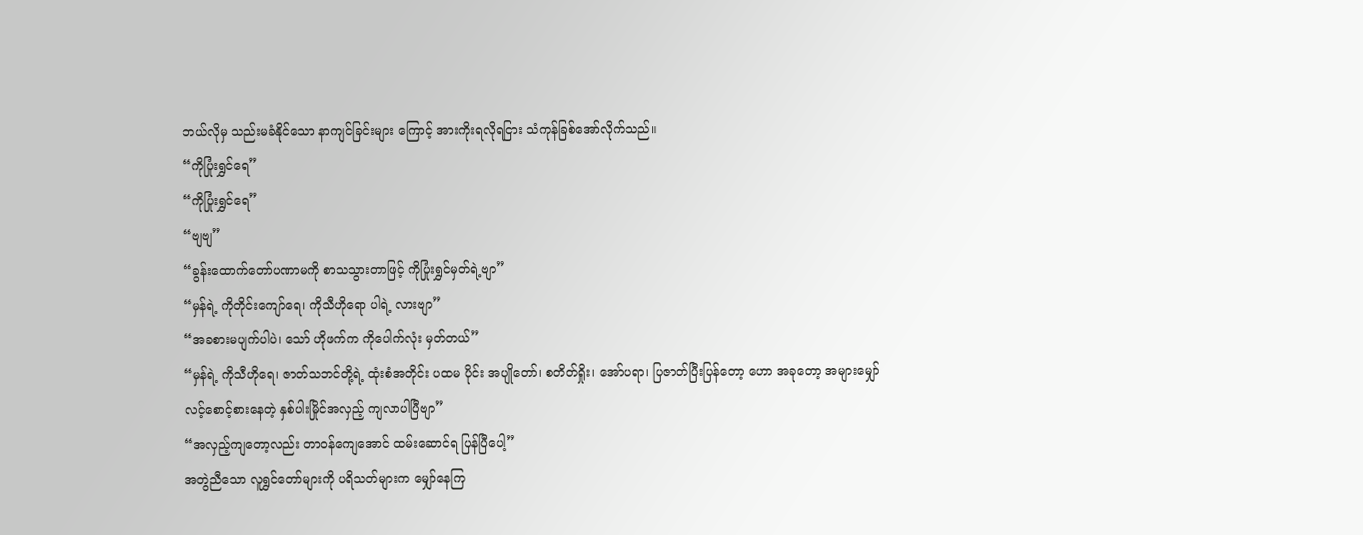ဘယ်လိုမှ သည်းမခံနိုင်သော နာကျင်ခြင်းများ ကြောင့် အားကိုးရလိုရငြား သံကုန်ခြစ်အော်လိုက်သည်။
“ကိုပြုံးရွှင်ရေ”
“ကိုပြုံးရွှင်ရေ”
“ဗျဗျ”
“ခွန်းထောက်တော်ပဏာမကို စာသသွားတာဖြင့် ကိုပြုံးရွှင်မှတ်ရဲ့ဗျာ”
“မှန်ရဲ့ ကိုတိုင်းကျော်ရေ၊ ကိုသီဟိုရော ပါရဲ့ လားဗျာ”
“အခစားမပျက်ပါပဲ၊ သော် ဟိုဖက်က ကိုပေါက်လုံး မှတ်တယ်”
“မှန်ရဲ့ ကိုသီဟိုရေ၊ ဇာတ်သဘင်တို့ရဲ့ ထုံးစံအတိုင်း ပထမ ပိုင်း အပျိုတော်၊ စတိတ်ရှိုး၊ အော်ပရာ၊ ပြဇာတ်ပြီးပြန်တော့ ဟော အခုတော့ အများမျှော်လင့်စောင့်စားနေတဲ့ နှစ်ပါးမြိုင်အလှည့် ကျလာပါပြီဗျာ”
“အလှည့်ကျတော့လည်း တာဝန်ကျေအောင် ထမ်းဆောင်ရ ပြန်ပြီပေါ့”
အတွဲညီသော လူရွှင်တော်များကို ပရိသတ်များက မျှော်နေကြ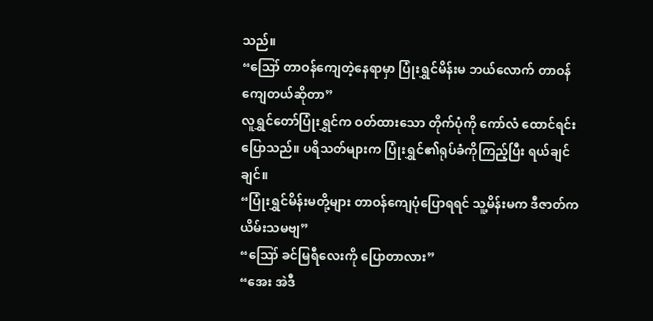သည်။
“ဪ တာဝန်ကျေတဲ့နေရာမှာ ပြုံးရွှင်မိန်းမ ဘယ်လောက် တာဝန်ကျေတယ်ဆိုတာ”
လူရွှင်တော်ပြုံးရွှင်က ဝတ်ထားသော တိုက်ပုံကို ကော်လံ ထောင်ရင်း ပြောသည်။ ပရိသတ်များက ပြုံးရွှင်၏ရုပ်ခံကိုကြည့်ပြီး ရယ်ချင်ချင်။
“ပြုံးရွှင်မိန်းမတို့များ တာဝန်ကျေပုံပြောရရင် သူ့မိန်းမက ဒီဇာတ်က ယိမ်းသမဗျ”
“ဪ ခင်မြရီလေးကို ပြောတာလား”
“အေး အဲဒီ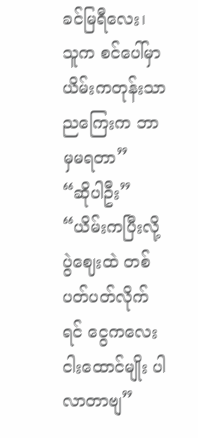ခင်မြရီလေး၊ သူက စင်ပေါ်မှာ ယိမ်းကတုန်းသာ ညကြေးက ဘာမှမရတာ”
“ဆိုပါဦး”
“ယိမ်းကပြီးလို့ ပွဲဈေးထဲ တစ်ပတ်ပတ်လိုက်ရင် ငွေကလေး ငါးထောင်မျိုး ပါလာတာဗျ”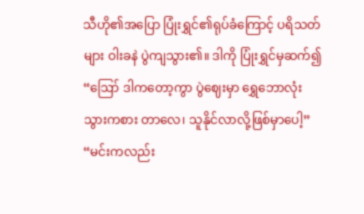သီဟို၏အပြော ပြုံးရွှင်၏ရုပ်ခံကြောင့် ပရိသတ်များ ဝါးခနဲ ပွဲကျသွား၏။ ဒါကို ပြုံးရွှင်မှဆက်၍
“ဪ ဒါကတော့ကွာ ပွဲဈေးမှာ ရွှေဘောလုံး သွားကစား တာလေ၊ သူနိုင်လာလို့ဖြစ်မှာပေါ့”
“မင်းကလည်း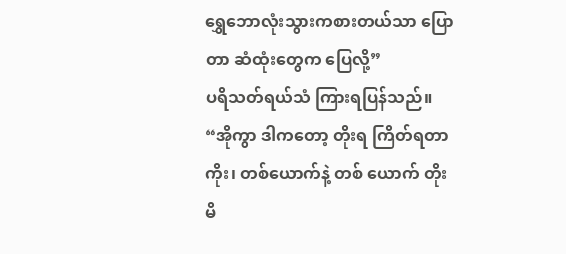ရွှေဘောလုံးသွားကစားတယ်သာ ပြောတာ ဆံထုံးတွေက ပြေလို့”
ပရိသတ်ရယ်သံ ကြားရပြန်သည်။
“အိုကွာ ဒါကတော့ တိုးရ ကြိတ်ရတာကိုး၊ တစ်ယောက်နဲ့ တစ် ယောက် တိုးမိ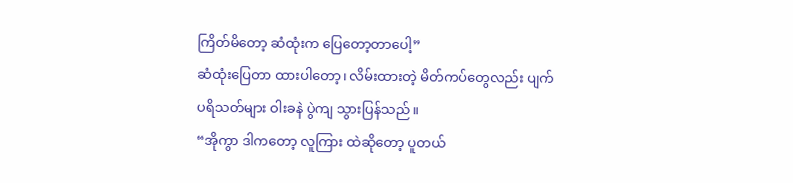ကြိတ်မိတော့ ဆံထုံးက ပြေတော့တာပေါ့”
ဆံထုံးပြေတာ ထားပါတော့၊ လိမ်းထားတဲ့ မိတ်ကပ်တွေလည်း ပျက်
ပရိသတ်များ ဝါးခနဲ ပွဲကျ သွားပြန်သည်။
“အိုကွာ ဒါကတော့ လူကြား ထဲဆိုတော့ ပူတယ်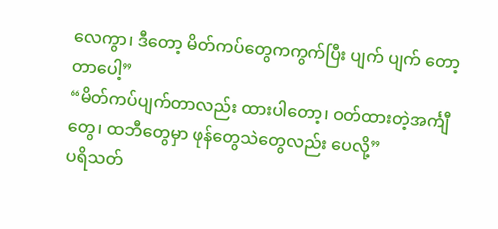လေကွာ၊ ဒီတော့ မိတ်ကပ်တွေကကွက်ပြီး ပျက် ပျက် တော့တာပေါ့”
“မိတ်ကပ်ပျက်တာလည်း ထားပါတော့၊ ဝတ်ထားတဲ့အင်္ကျီတွေ၊ ထဘီတွေမှာ ဖုန်တွေသဲတွေလည်း ပေလို့”
ပရိသတ်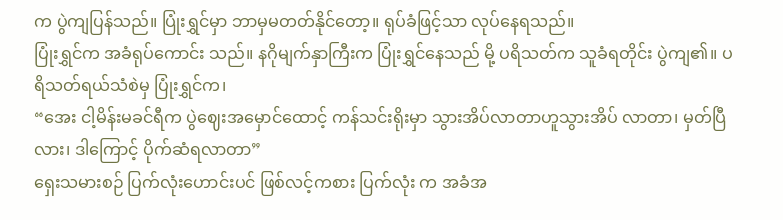က ပွဲကျပြန်သည်။ ပြုံးရွှင်မှာ ဘာမှမတတ်နိုင်တော့။ ရုပ်ခံဖြင့်သာ လုပ်နေရသည်။
ပြုံးရွှင်က အခံရုပ်ကောင်း သည်။ နဂိုမျက်နှာကြီးက ပြုံးရွှင်နေသည် မို့ ပရိသတ်က သူခံရတိုင်း ပွဲကျ၏။ ပရိသတ်ရယ်သံစဲမှ ပြုံးရွှင်က၊
“အေး ငါ့မိန်းမခင်ရီက ပွဲဈေးအမှောင်ထောင့် ကန်သင်းရိုးမှာ သွားအိပ်လာတာဟူသွားအိပ် လာတာ၊ မှတ်ပြီလား၊ ဒါကြောင့် ပိုက်ဆံရလာတာ”
ရှေးသမားစဉ် ပြက်လုံးဟောင်းပင် ဖြစ်လင့်ကစား ပြက်လုံး က အခံအ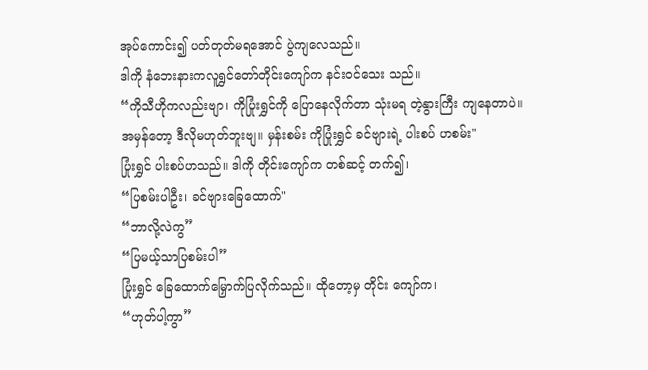အုပ်ကောင်း၍ ပတ်တုတ်မရအောင် ပွဲကျလေသည်။
ဒါကို နံဘေးနားကလူရွှင်တော်တိုင်းကျော်က နင်းဝင်သေး သည်။
“ကိုသီဟိုကလည်းဗျာ၊ ကိုပြုံးရွှင်ကို ပြောနေလိုက်တာ သုံးမရ တဲ့နွားကြီး ကျနေတာပဲ။ အမှန်တော့ ဒီလိုမဟုတ်ဘူးဗျ။ မှန်းစမ်း ကိုပြုံးရွှင် ခင်ဗျားရဲ့ ပါးစပ် ဟစမ်း"
ပြုံးရွှင် ပါးစပ်ဟသည်။ ဒါကို တိုင်းကျော်က တစ်ဆင့် တက်၍၊
“ပြစမ်းပါဦး၊ ခင်ဗျားခြေထောက်"
“ဘာလို့လဲကွ”
“ပြမယ့်သာပြစမ်းပါ”
ပြုံးရွှင် ခြေထောက်မြှောက်ပြလိုက်သည်။ ထိုတော့မှ တိုင်း ကျော်က၊
“ဟုတ်ပါ့ကွာ”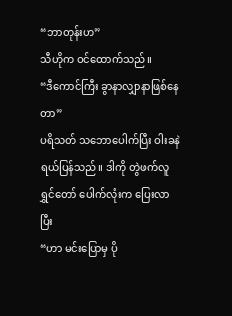“ဘာတုန်းဟ”
သီဟိုက ဝင်ထောက်သည်။
“ဒီကောင်ကြီး ခွာနာလျှာနာဖြစ်နေတာ”
ပရိသတ် သဘောပေါက်ပြီး ဝါးခနဲရယ်ပြန်သည်။ ဒါကို တွဲဖက်လူရွှင်တော် ပေါက်လုံးက ပြေးလာပြီး
“ဟာ မင်းပြောမှ ပို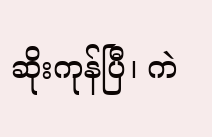ဆိုးကုန်ပြီ၊ ကဲ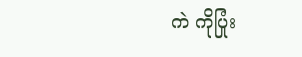ကဲ ကိုပြုံး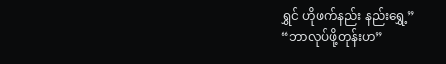ရွှင် ဟိုဖက်နည်း နည်းရွှေ့”
“ဘာလုပ်ဖို့တုန်းဟ”